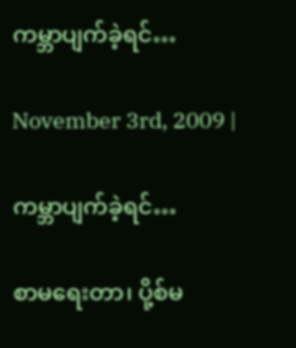ကမ္ဘာပျက်ခဲ့ရင်…

November 3rd, 2009 |

ကမ္ဘာပျက်ခဲ့ရင်…

စာမရေးတာ၊ ပို့စ်မ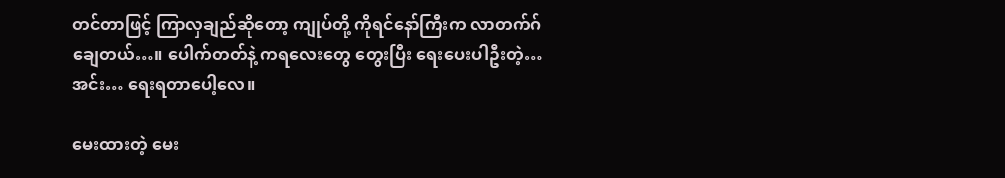တင်တာဖြင့် ကြာလှချည်ဆိုတော့ ကျုပ်တို့ ကိုရင်နော်ကြီးက လာတက်ဂ်ချေတယ်…။ ပေါက်တတ်နဲ့ ကရလေးတွေ တွေးပြီး ရေးပေးပါဦးတဲ့… အင်း… ရေးရတာပေါ့လေ။

မေးထားတဲ့ မေး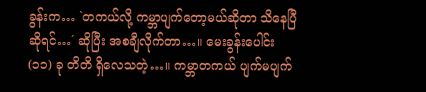ခွန်းက… `တကယ်လို့ ကမ္ဘာပျက်တော့မယ်ဆိုတာ သိနေပြီ ဆိုရင်…´ ဆိုပြီး အစချီလိုက်တာ…။ မေးခွန်းပေါင်း (၁၁) ခု တိတိ ရှိလေသတဲ့…။ ကမ္ဘာတကယ် ပျက်မပျက်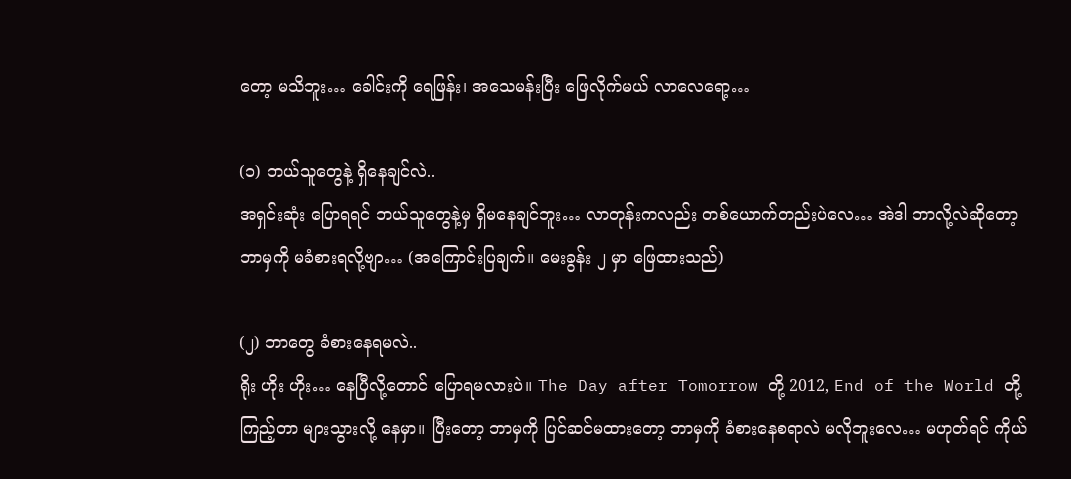တော့ မသိဘူး… ခေါင်းကို ရေဖြန်း၊ အသေမန်းပြီး ဖြေလိုက်မယ် လာလေရော့…

(၁) ဘယ်သူတွေနဲ့ ရှိနေချင်လဲ..
အရှင်းဆုံး ပြောရရင် ဘယ်သူတွေနဲ့မှ ရှိမနေချင်ဘူး… လာတုန်းကလည်း တစ်ယောက်တည်းပဲလေ… အဲဒါ ဘာလို့လဲဆိုတော့ ဘာမှကို မခံစားရလို့ဗျာ… (အကြောင်းပြချက်။ မေးခွန်း ၂ မှာ ဖြေထားသည်)

(၂) ဘာတွေ ခံစားနေရမလဲ..
ရိုး ဟိုး ဟိုး… နေပြီလို့တောင် ပြောရမလားပဲ။ The Day after Tomorrow တို့ 2012, End of the World တို့ ကြည့်တာ များသွားလို့ နေမှာ။ ပြီးတော့ ဘာမှကို ပြင်ဆင်မထားတော့ ဘာမှကို ခံစားနေစရာလဲ မလိုဘူးလေ… မဟုတ်ရင် ကိုယ်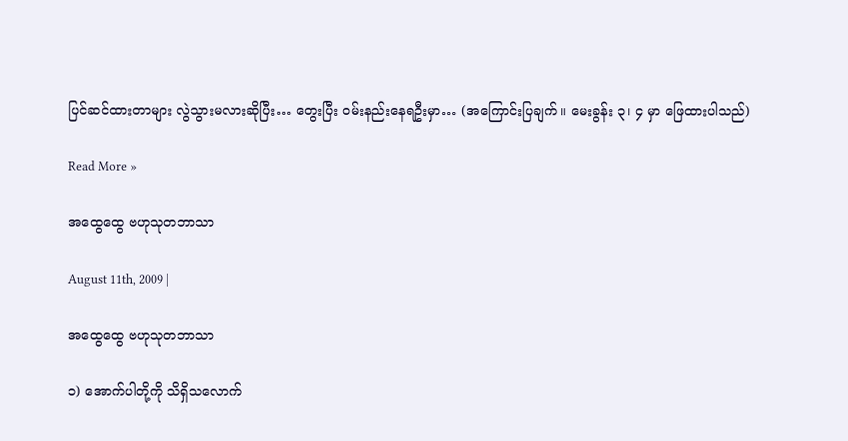ပြင်ဆင်ထားတာများ လွဲသွားမလားဆိုပြီး… တွေးပြီး ဝမ်းနည်းနေရဦးမှာ… (အကြောင်းပြချက်။ မေးခွန်း ၃၊ ၄ မှာ ဖြေထားပါသည်)

Read More »

အထွေထွေ ဗဟုသုတဘာသာ

August 11th, 2009 |

အထွေထွေ ဗဟုသုတဘာသာ

၁) အောက်ပါတို့ကို သိရှိသလောက်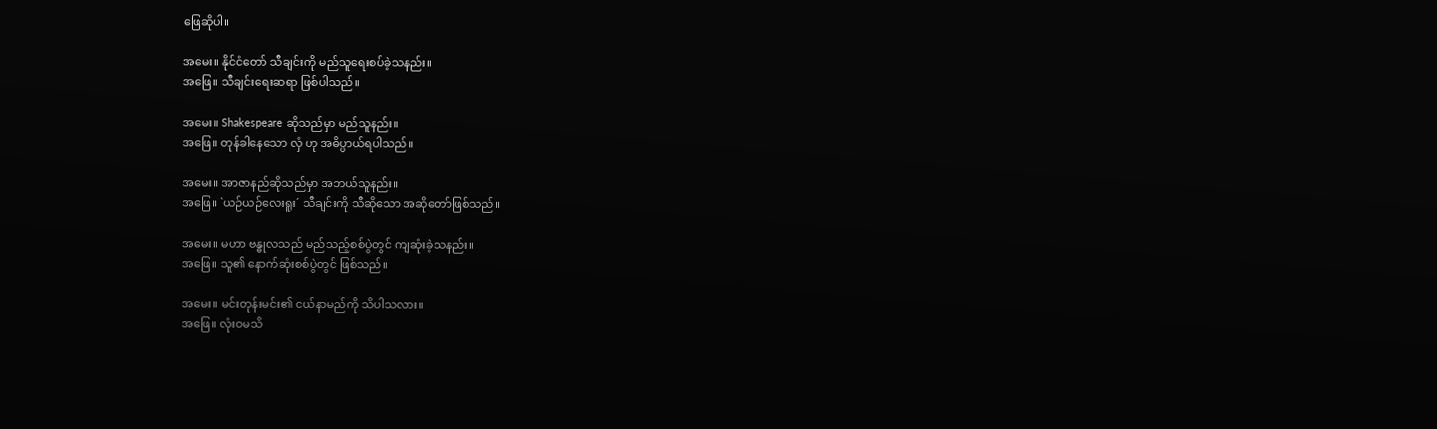ဖြေဆိုပါ။

အမေး။ နိုင်ငံတော် သီချင်းကို မည်သူရေးစပ်ခဲ့သနည်း။
အဖြေ။ သီချင်းရေးဆရာ ဖြစ်ပါသည်။

အမေး။ Shakespeare ဆိုသည်မှာ မည်သူနည်း။
အဖြေ။ တုန်ခါနေသော လှံ ဟု အဓိပ္ပာယ်ရပါသည်။

အမေး။ အာဇာနည်ဆိုသည်မှာ အဘယ်သူနည်း။
အဖြေ။ `ယဉ်ယဉ်လေးရူး´ သီချင်းကို သီဆိုသော အဆိုတော်ဖြစ်သည်။

အမေး။ မဟာ ဗန္ဓုလသည် မည်သည့်စစ်ပွဲတွင် ကျဆုံးခဲ့သနည်း။
အဖြေ။ သူ၏ နောက်ဆုံးစစ်ပွဲတွင် ဖြစ်သည်။

အမေး။ မင်းတုန်းမင်း၏ ငယ်နာမည်ကို သိပါသလား။
အဖြေ။ လုံးဝမသိ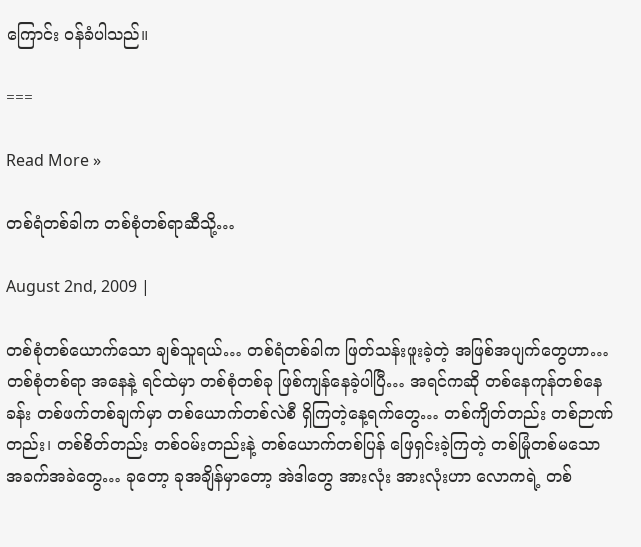ကြောင်း ဝန်ခံပါသည်။

===

Read More »

တစ်ရံတစ်ခါက တစ်စုံတစ်ရာဆီသို့…

August 2nd, 2009 |

တစ်စုံတစ်ယောက်သော ချစ်သူရယ်… တစ်ရံတစ်ခါက ဖြတ်သန်းဖူးခဲ့တဲ့ အဖြစ်အပျက်တွေဟာ… တစ်စုံတစ်ရာ အနေနဲ့ ရင်ထဲမှာ တစ်စုံတစ်ခု ဖြစ်ကျန်နေခဲ့ပါပြီ… အရင်ကဆို တစ်နေကုန်တစ်နေခန်း တစ်ဖက်တစ်ချက်မှာ တစ်ယောက်တစ်လဲစီ ရှိကြတဲ့နေ့ရက်တွေ… တစ်ကျိတ်တည်း တစ်ဉာဏ်တည်း၊ တစ်စိတ်တည်း တစ်ဝမ်းတည်းနဲ့ တစ်ယောက်တစ်ပြန် ဖြေရှင်းခဲ့ကြတဲ့ တစ်မြုံတစ်မသော အခက်အခဲတွေ… ခုတော့ ခုအချိန်မှာတော့ အဲဒါတွေ အားလုံး အားလုံးဟာ လောကရဲ့ တစ်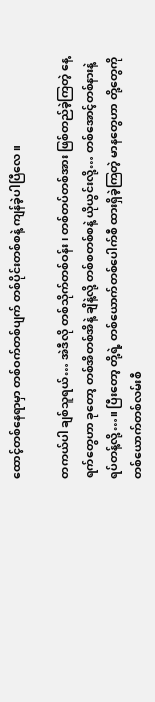ထောင့်တစ်နေရာမှာ တစ်ဝက်တစ်ပျက် တစ်ပိုင်းတစ်စနဲ့ ကျန်ခဲ့ပါပြီလေ။

တကယ်ပါ ချစ်သူရယ်… အဲဒီလို တစ်သိုက်တစ်ဝန်း၊ တစ်တပ်တစ်အား ဖြစ်တည်ခဲ့ကြတဲ့ နေ့ရက်တွေဟာ ခုတော့ တစ်အိတစ်အိနဲ့ ချိနဲ့လို့ တစ်စတစ်စနဲ့ ယိုယွင်းလို့… တစ်အောင့်တစ်နားနဲ့ ရပ်တန့်လို့…။ ပြီးတော့ တို့ရဲ့ တစ်ယောက်တစ်ပေါက်စီ ထားရှိခဲ့ကြတဲ့ မာနတွေဟာ တို့တွေကို တစ်ယောက်တစ်လမ်းစီ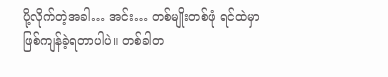ပို့လိုက်တဲ့အခါ… အင်း… တစ်မျိုးတစ်ဖုံ ရင်ထဲမှာ ဖြစ်ကျန်ခဲ့ရတာပါပဲ။ တစ်ခါတ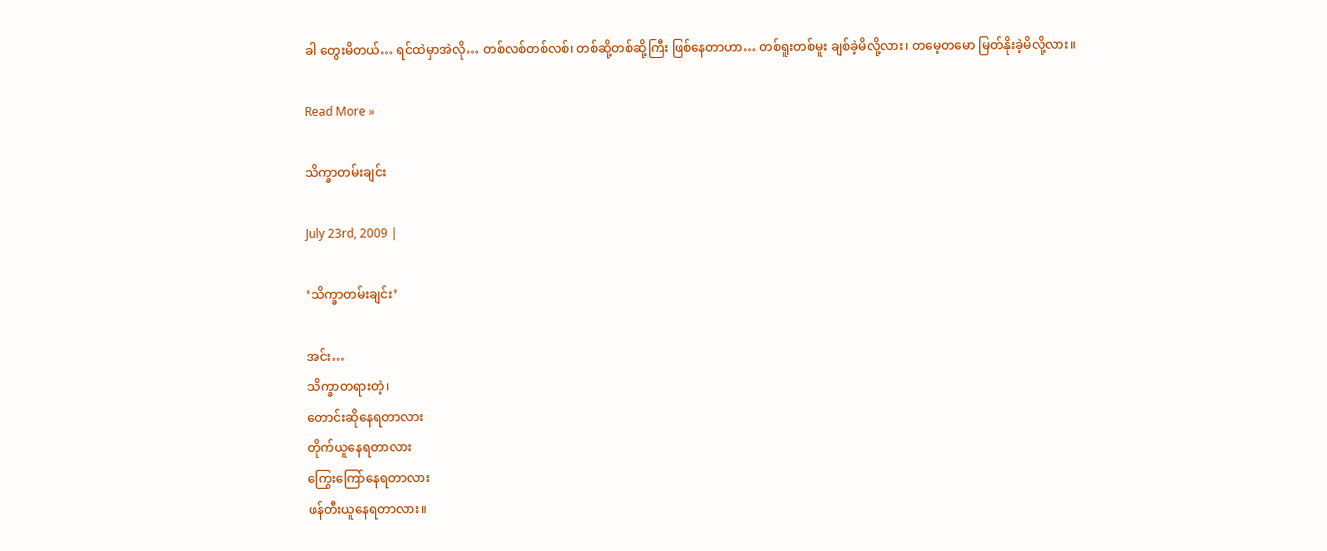ခါ တွေးမိတယ်… ရင်ထဲမှာအဲလို… တစ်လစ်တစ်လစ်၊ တစ်ဆို့တစ်ဆို့ကြီး ဖြစ်နေတာဟာ… တစ်ရူးတစ်မူး ချစ်ခဲ့မိလို့လား၊ တမေ့တမော မြတ်နိုးခဲ့မိလို့လား။

Read More »

သိက္ခာတမ်းချင်း

July 23rd, 2009 |

‘သိက္ခာတမ်းချင်း’

အင်း…
သိက္ခာတရားတဲ့၊
တောင်းဆိုနေရတာလား
တိုက်ယူနေရတာလား
ကြွေးကြော်နေရတာလား
ဖန်တီးယူနေရတာလား။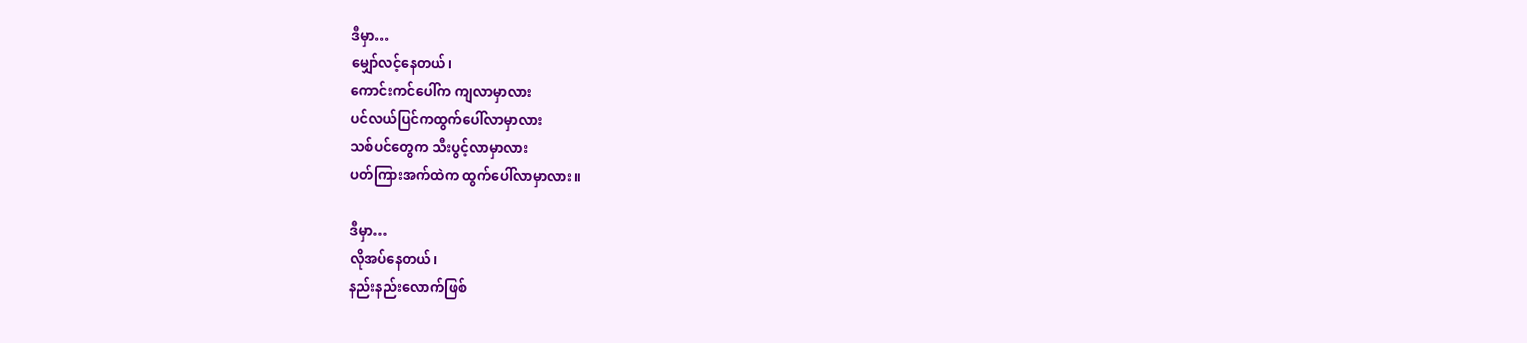ဒီမှာ…
မျှော်လင့်နေတယ်၊
ကောင်းကင်ပေါ်က ကျလာမှာလား
ပင်လယ်ပြင်ကထွက်ပေါ်လာမှာလား
သစ်ပင်တွေက သီးပွင့်လာမှာလား
ပတ်ကြားအက်ထဲက ထွက်ပေါ်လာမှာလား။

ဒီမှာ…
လိုအပ်နေတယ်၊
နည်းနည်းလောက်ဖြစ်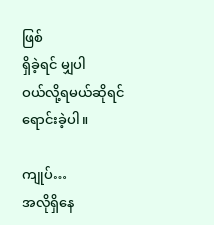ဖြစ်
ရှိခဲ့ရင် မျှပါ
ဝယ်လို့ရမယ်ဆိုရင်
ရောင်းခဲ့ပါ။

ကျုပ်…
အလိုရှိနေ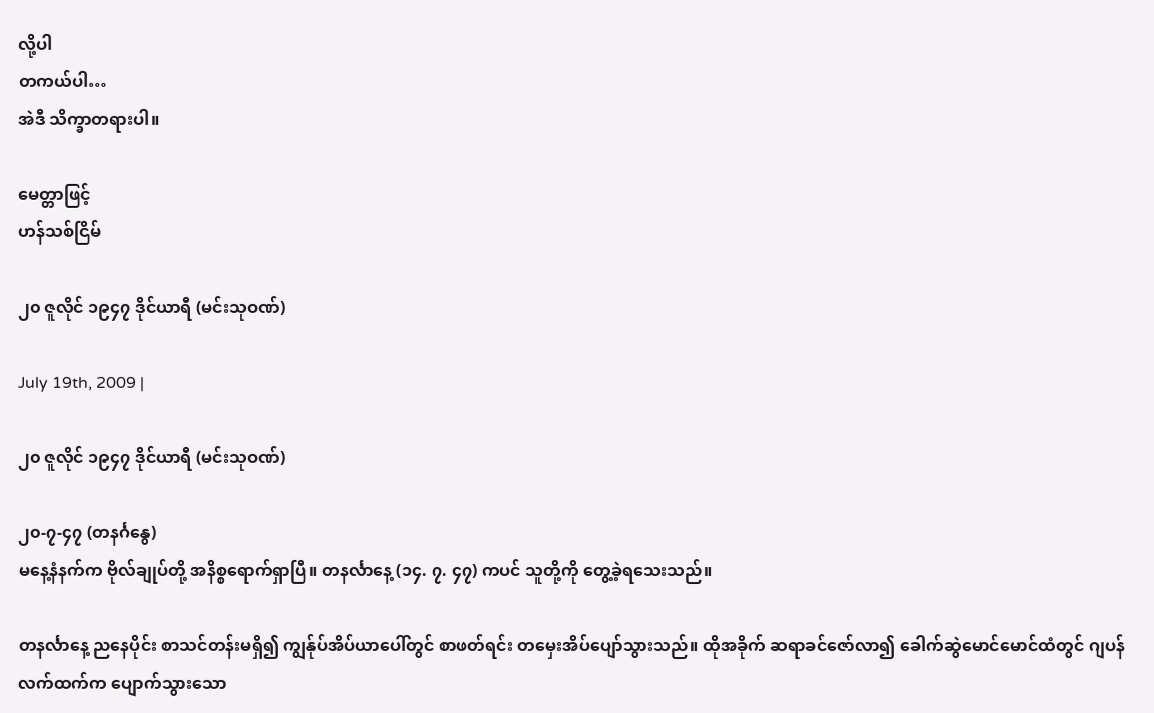လို့ပါ
တကယ်ပါ…
အဲဒီ သိက္ခာတရားပါ။

မေတ္တာဖြင့်
ဟန်သစ်ငြိမ်

၂၀ ဇူလိုင် ၁၉၄၇ ဒိုင်ယာရီ (မင်းသုဝဏ်)

July 19th, 2009 |

၂၀ ဇူလိုင် ၁၉၄၇ ဒိုင်ယာရီ (မင်းသုဝဏ်)

၂၀-၇-၄၇ (တနင်္ဂနွေ)
မနေ့နံနက်က ဗိုလ်ချုပ်တို့ အနိစ္စရောက်ရှာပြီ။ တနင်္လာနေ့ (၁၄. ၇. ၄၇) ကပင် သူတို့ကို တွေ့ခဲ့ရသေးသည်။

တနင်္လာနေ့ ညနေပိုင်း စာသင်တန်းမရှိ၍ ကျွန်ုပ်အိပ်ယာပေါ်တွင် စာဖတ်ရင်း တမှေးအိပ်ပျော်သွားသည်။ ထိုအခိုက် ဆရာခင်ဇော်လာ၍ ခေါက်ဆွဲမောင်မောင်ထံတွင် ဂျပန်လက်ထက်က ပျောက်သွားသော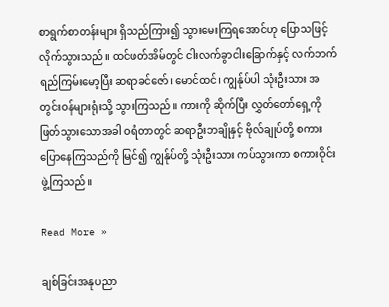စာရွက်စာတန်းများ ရှိသည်ကြား၍ သွားမေးကြရအောင်ဟု ပြောသဖြင့် လိုက်သွားသည်။ ထင်ဖတ်အိမ်တွင် ငါးလက်ခွာငါးခြောက်နှင့် လက်ဘက်ရည်ကြမ်းမော့ပြီး ဆရာခင်ဇော်၊ မောင်ထင်၊ ကျွန်ုပ်ပါ သုံးဦးသား အတွင်းဝန်များရုံးသို့ သွားကြသည်။ ကားကို ဆိုက်ပြီး လွှတ်တော်ရှေ့ကို ဖြတ်သွားသောအခါ ဝရံတာတွင် ဆရာဦးဘချိုနှင့် ဗိုလ်ချုပ်တို့ စကားပြောနေကြသည်ကို မြင်၍ ကျွန်ုပ်တို့ သုံးဦးသား ကပ်သွားကာ စကားဝိုင်းဖွဲ့ကြသည်။

Read More »

ချစ်ခြင်းအနုပညာ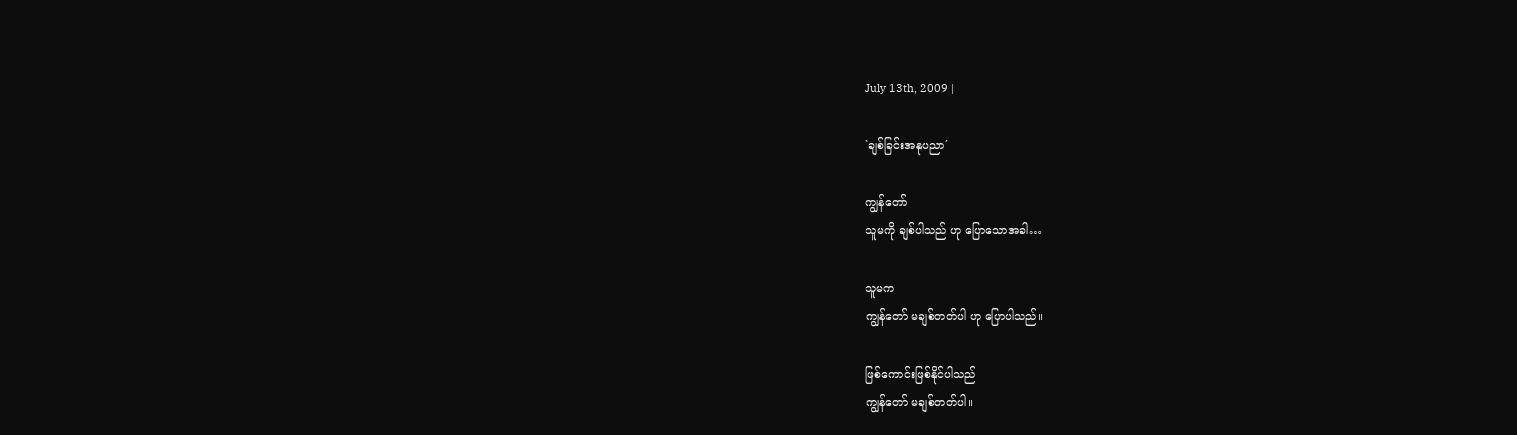July 13th, 2009 |

`ချစ်ခြင်းအနုပညာ´

ကျွန်တော်
သူမကို ချစ်ပါသည် ဟု ပြောသောအခါ…

သူမက
ကျွန်တော် မချစ်တတ်ပါ ဟု ပြောပါသည်။

ဖြစ်ကောင်းဖြစ်နိုင်ပါသည်
ကျွန်တော် မချစ်တတ်ပါ။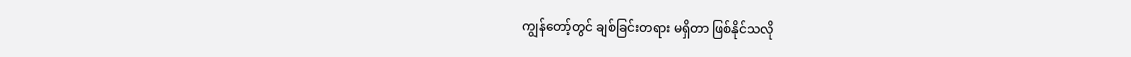ကျွန်တော့်တွင် ချစ်ခြင်းတရား မရှိတာ ဖြစ်နိုင်သလို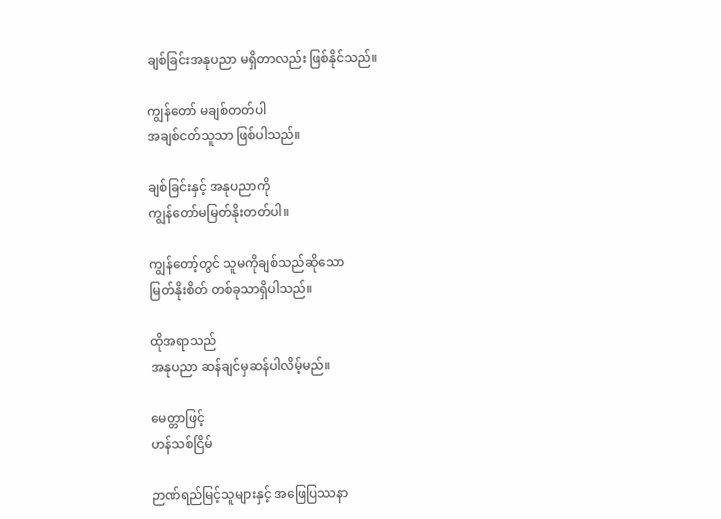ချစ်ခြင်းအနုပညာ မရှိတာလည်း ဖြစ်နိုင်သည်။

ကျွန်တော် မချစ်တတ်ပါ
အချစ်ငတ်သူသာ ဖြစ်ပါသည်။

ချစ်ခြင်းနှင့် အနုပညာကို
ကျွန်တော်မမြတ်နိုးတတ်ပါ။

ကျွန်တော့်တွင် သူမကိုချစ်သည်ဆိုသော
မြတ်နိုးစိတ် တစ်ခုသာရှိပါသည်။

ထိုအရာသည်
အနုပညာ ဆန်ချင်မှဆန်ပါလိမ့်မည်။

မေတ္တာဖြင့်
ဟန်သစ်ငြိမ်

ဉာဏ်ရည်မြင့်သူများနှင့် အဖြေပြဿနာ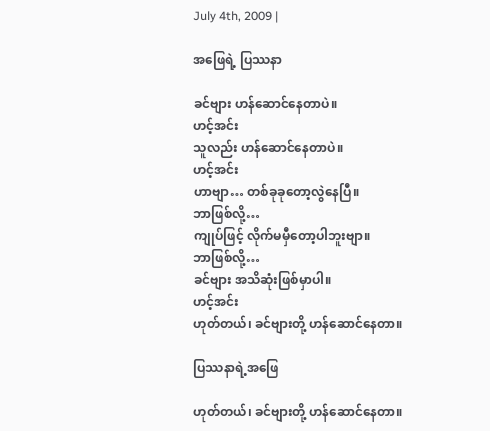July 4th, 2009 |

အဖြေရဲ့ ပြဿနာ

ခင်ဗျား ဟန်ဆောင်နေတာပဲ။
ဟင့်အင်း
သူလည်း ဟန်ဆောင်နေတာပဲ။
ဟင့်အင်း
ဟာဗျာ… တစ်ခုခုတော့လွဲနေပြီ။
ဘာဖြစ်လို့…
ကျုပ်ဖြင့် လိုက်မမှီတော့ပါဘူးဗျာ။
ဘာဖြစ်လို့…
ခင်ဗျား အသိဆုံးဖြစ်မှာပါ။
ဟင့်အင်း
ဟုတ်တယ်၊ ခင်ဗျားတို့ ဟန်ဆောင်နေတာ။

ပြဿနာရဲ့အဖြေ

ဟုတ်တယ်၊ ခင်ဗျားတို့ ဟန်ဆောင်နေတာ။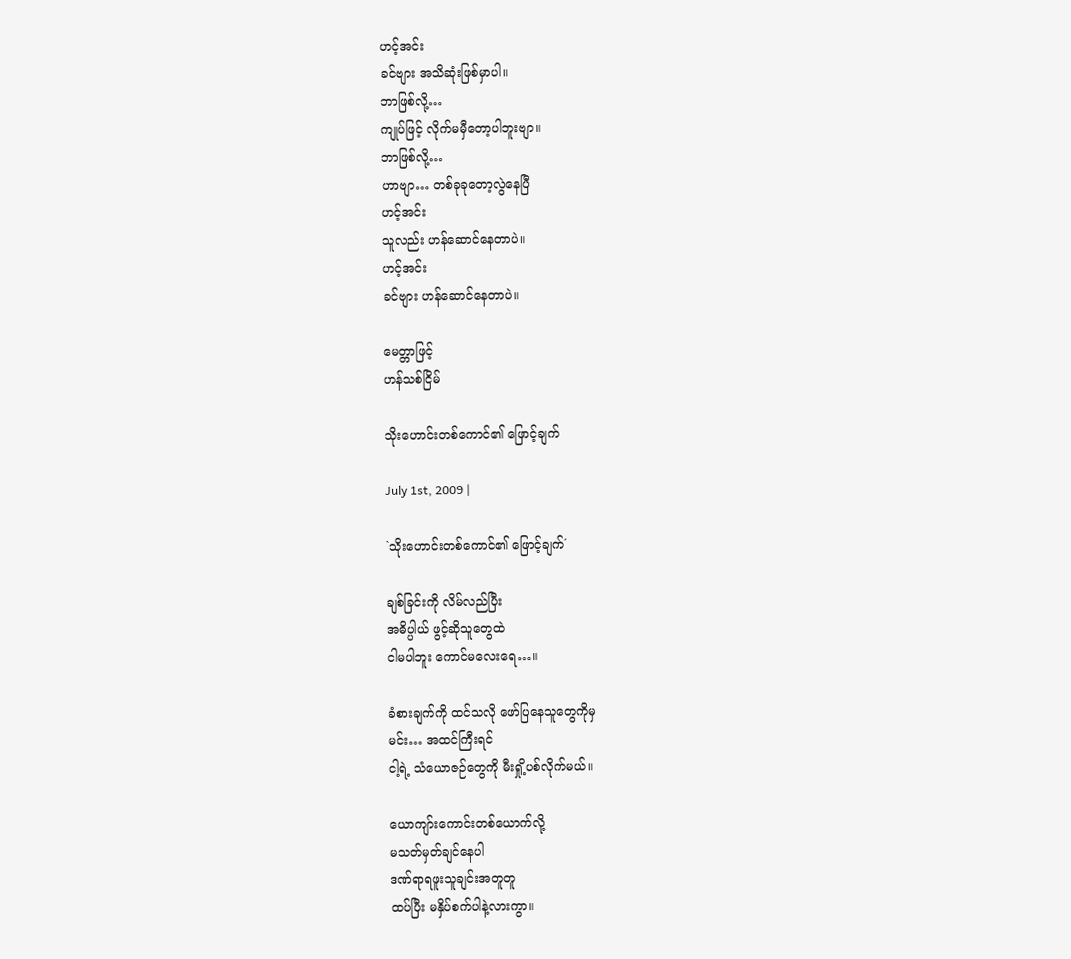ဟင့်အင်း
ခင်ဗျား အသိဆုံးဖြစ်မှာပါ။
ဘာဖြစ်လို့…
ကျုပ်ဖြင့် လိုက်မမှီတော့ပါဘူးဗျာ။
ဘာဖြစ်လို့…
ဟာဗျာ… တစ်ခုခုတော့လွဲနေပြီ
ဟင့်အင်း
သူလည်း ဟန်ဆောင်နေတာပဲ။
ဟင့်အင်း
ခင်ဗျား ဟန်ဆောင်နေတာပဲ။

မေတ္တာဖြင့်
ဟန်သစ်ငြိမ်

သိုးဟောင်းတစ်ကောင်၏ ဖြောင့်ချက်

July 1st, 2009 |

`သိုးဟောင်းတစ်ကောင်၏ ဖြောင့်ချက်´

ချစ်ခြင်းကို လိမ်လည်ပြီး
အဓိပ္ပါယ် ဖွင့်ဆိုသူတွေထဲ
ငါမပါဘူး ကောင်မလေးရေ…။

ခံစားချက်ကို ထင်သလို ဖော်ပြနေသူတွေကိုမှ
မင်း… အထင်ကြီးရင်
ငါ့ရဲ့ သံယောဇဉ်တွေကို မီးရှို့ပစ်လိုက်မယ်။

ယောကျာ်းကောင်းတစ်ယောက်လို့
မသတ်မှတ်ချင်နေပါ
ဒဏ်ရာရဖူးသူချင်းအတူတူ
ထပ်ပြီး မနှိပ်စက်ပါနဲ့လားကွာ။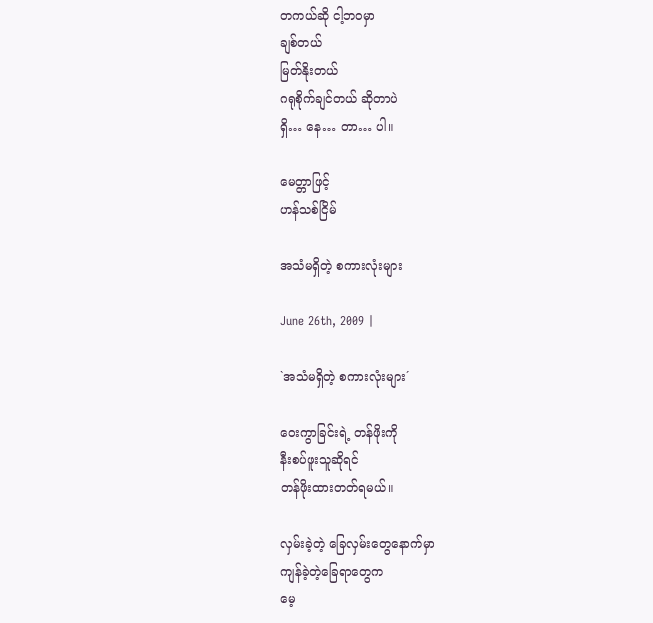တကယ်ဆို ငါ့ဘဝမှာ
ချစ်တယ်
မြတ်နိုးတယ်
ဂရုစိုက်ချင်တယ် ဆိုတာပဲ
ရှိ… နေ… တာ… ပါ။

မေတ္တာဖြင့်
ဟန်သစ်ငြိမ်

အသံမရှိတဲ့ စကားလုံးများ

June 26th, 2009 |

`အသံမရှိတဲ့ စကားလုံးများ´

ဝေးကွာခြင်းရဲ့ တန်ဖိုးကို
နီးစပ်ဖူးသူဆိုရင်
တန်ဖိုးထားတတ်ရမယ်။

လှမ်းခဲ့တဲ့ ခြေလှမ်းတွေနောက်မှာ
ကျန်ခဲ့တဲ့ခြေရာတွေက
မေ့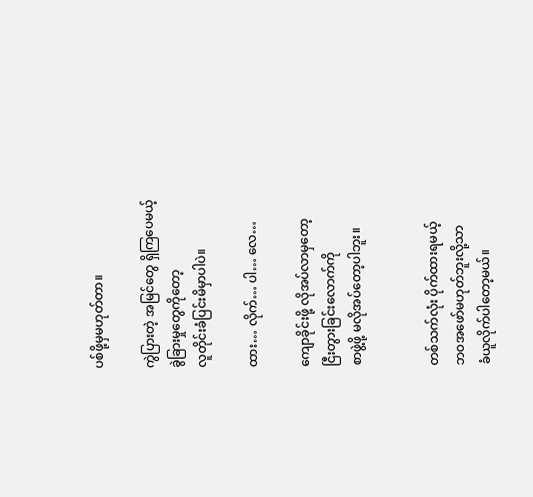ပစ်ဖို့မှမဟုတ်တာ။

ကွဲပြားတဲ့ အမြင်တွေ ရှိကြပေမယ့်
ခွဲခြားမှုတွေကိုတော့
လူတိုင်းခံပြင်းမိမှာပါပဲ။

ထား… လိုက်… ပါ… လေ…

ကျောခိုင်းဖို့ လိုအပ်လာမှတော့
ငြီးတွားခြင်းလောက်ကို
စာဖွဲ့ဖို့ မလိုအပ်တော့ပါဘူး။


တစ်သက်လုံး ပိုက်ထားရမယ့်
ဘဝအဖော်မဟုတ်ဘူးလို့သာ
ခံယူလိုက်ပါတော့မယ်။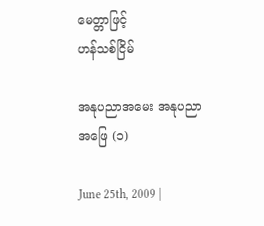မေတ္တာဖြင့်
ဟန်သစ်ငြိမ်

အနုပညာအမေး အနုပညာအဖြေ (၁)

June 25th, 2009 |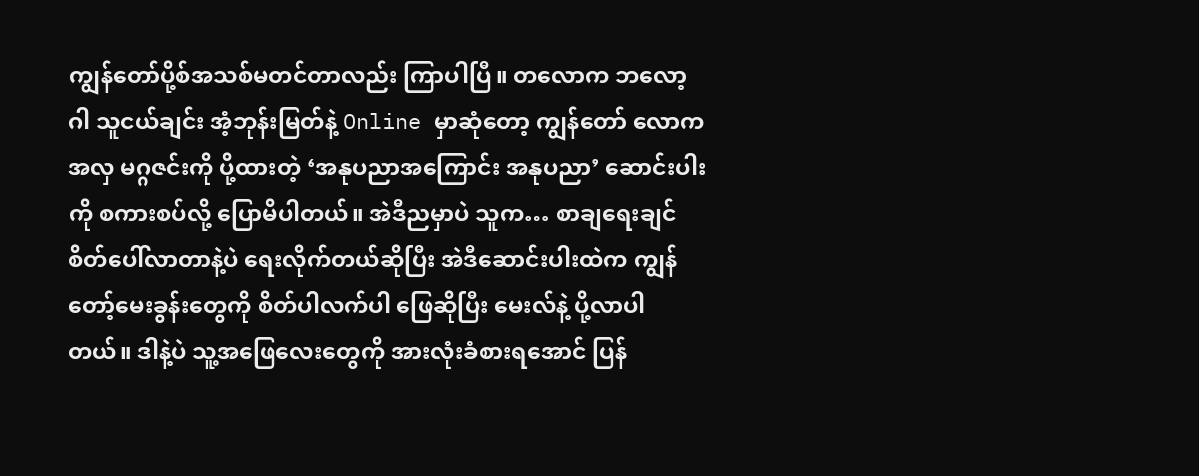ကျွန်တော်ပို့စ်အသစ်မတင်တာလည်း ကြာပါပြီ။ တလောက ဘလော့ဂါ သူငယ်ချင်း အံ့ဘုန်းမြတ်နဲ့ Online မှာဆုံတော့ ကျွန်တော် လောကအလှ မဂ္ဂဇင်းကို ပို့ထားတဲ့ ‘အနုပညာအကြောင်း အနုပညာ’ ဆောင်းပါးကို စကားစပ်လို့ ပြောမိပါတယ်။ အဲဒီညမှာပဲ သူက… စာချရေးချင်စိတ်ပေါ်လာတာနဲ့ပဲ ရေးလိုက်တယ်ဆိုပြီး အဲဒီဆောင်းပါးထဲက ကျွန်တော့်မေးခွန်းတွေကို စိတ်ပါလက်ပါ ဖြေဆိုပြီး မေးလ်နဲ့ ပို့လာပါတယ်။ ဒါနဲ့ပဲ သူ့အဖြေလေးတွေကို အားလုံးခံစားရအောင် ပြန်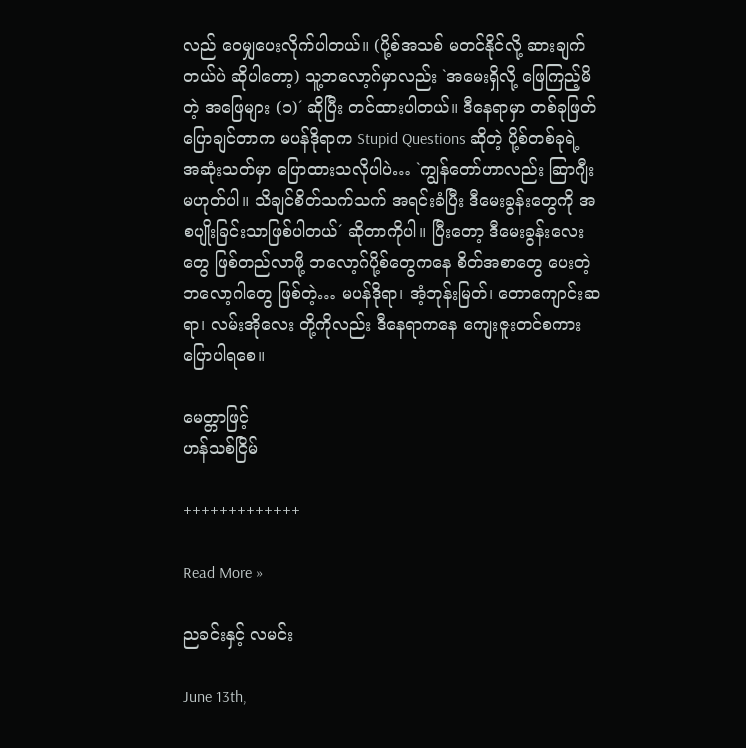လည် ဝေမျှပေးလိုက်ပါတယ်။ (ပို့စ်အသစ် မတင်နိုင်လို့ ဆားချက်တယ်ပဲ ဆိုပါတော့) သူ့ဘလော့ဂ်မှာလည်း `အမေးရှိလို့ ဖြေကြည့်မိတဲ့ အဖြေများ (၁)´ ဆိုပြီး တင်ထားပါတယ်။ ဒီနေရာမှာ တစ်ခုဖြတ်ပြောချင်တာက မပန်ဒိုရာက Stupid Questions ဆိုတဲ့ ပို့စ်တစ်ခုရဲ့ အဆုံးသတ်မှာ ပြောထားသလိုပါပဲ… `ကျွန်တော်ဟာလည်း ဆြာဂျီးမဟုတ်ပါ။ သိချင်စိတ်သက်သက် အရင်းခံပြီး ဒီမေးခွန်းတွေကို အစပျိုးခြင်းသာဖြစ်ပါတယ်´ ဆိုတာကိုပါ။ ပြီးတော့ ဒီမေးခွန်းလေးတွေ ဖြစ်တည်လာဖို့ ဘလော့ဂ်ပို့စ်တွေကနေ စိတ်အစာတွေ ပေးတဲ့ဘလော့ဂါတွေ ဖြစ်တဲ့… မပန်ဒိုရာ၊ အံ့ဘုန်းမြတ်၊ တောကျောင်းဆရာ၊ လမ်းအိုလေး တို့ကိုလည်း ဒီနေရာကနေ ကျေးဇူးတင်စကား ပြောပါရစေ။

မေတ္တာဖြင့်
ဟန်သစ်ငြိမ်

+++++++++++++

Read More »

ညခင်းနှင့် လမင်း

June 13th,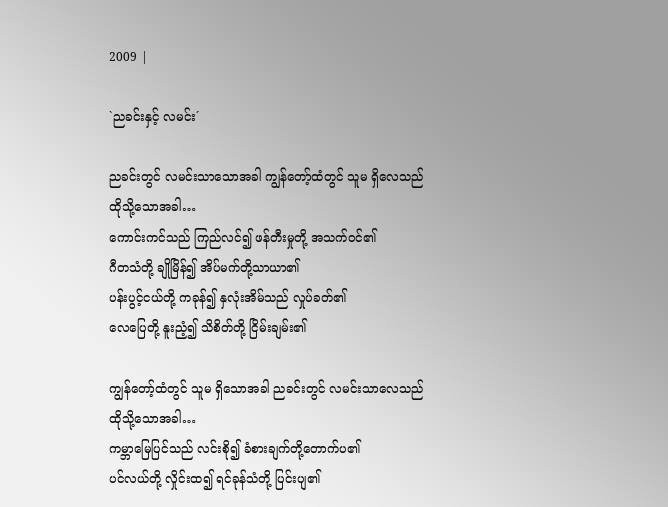2009 |

`ညခင်းနှင့် လမင်း´

ညခင်းတွင် လမင်းသာသောအခါ ကျွန်တော့်ထံတွင် သူမ ရှိလေသည်
ထိုသို့သောအခါ…
ကောင်းကင်သည် ကြည်လင်၍ ဖန်တီးမှုတို့ အသက်ဝင်၏
ဂီတသံတို့ ချိုမြိန်၍ အိပ်မက်တို့သာယာ၏
ပန်းပွင့်ငယ်တို့ ကခုန်၍ နှလုံးအိမ်သည် လှုပ်ခတ်၏
လေပြေတို့ နူးညံ့၍ သိစိတ်တို့ ငြိမ်းချမ်း၏

ကျွန်တော့်ထံတွင် သူမ ရှိသောအခါ ညခင်းတွင် လမင်းသာလေသည်
ထိုသို့သောအခါ…
ကမ္ဘာမြေပြင်သည် လင်းစို၍ ခံစားချက်တို့တောက်ပ၏
ပင်လယ်တို့ လှိုင်းထ၍ ရင်ခုန်သံတို့ ပြင်းပျ၏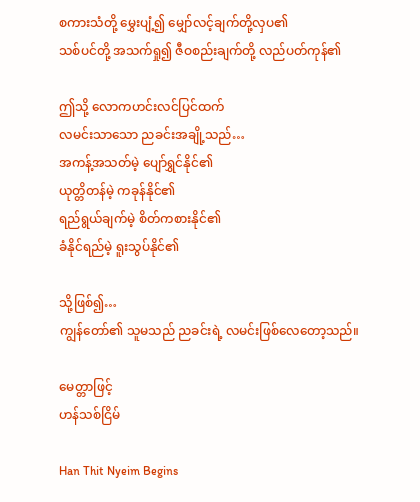စကားသံတို့ မွှေးပျံ့၍ မျှော်လင့်ချက်တို့လှပ၏
သစ်ပင်တို့ အသက်ရှု၍ ဇီဝစည်းချက်တို့ လည်ပတ်ကုန်၏

ဤသို့ လောကဟင်းလင်ပြင်ထက်
လမင်းသာသော ညခင်းအချို့သည်…
အကန့်အသတ်မဲ့ ပျော်ရွှင်နိုင်၏
ယုတ္တိတန်မဲ့ ကခုန်နိုင်၏
ရည်ရွယ်ချက်မဲ့ စိတ်ကစားနိုင်၏
ခံနိုင်ရည်မဲ့ ရူးသွပ်နိုင်၏

သို့ဖြစ်၍…
ကျွန်တော်၏ သူမသည် ညခင်းရဲ့ လမင်းဖြစ်လေတော့သည်။

မေတ္တာဖြင့်
ဟန်သစ်ငြိမ်

Han Thit Nyeim Begins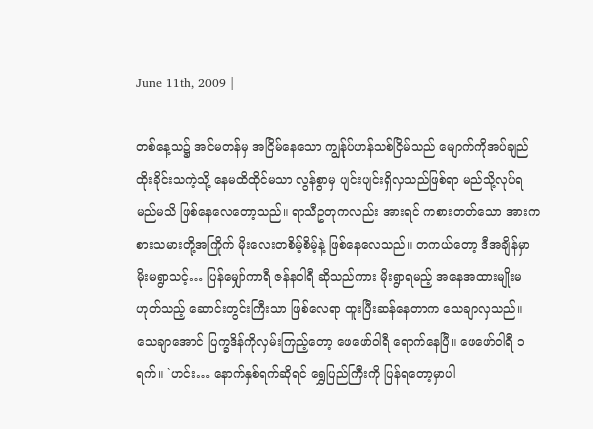June 11th, 2009 |

တစ်နေ့သ၌ အင်မတန်မှ အငြိမ်နေသော ကျွန်ုပ်ဟန်သစ်ငြိမ်သည် မျောက်ကိုအပ်ချည်ထိုးခိုင်းသကဲ့သို့ နေမထိထိုင်မသာ လွန်စွာမှ ပျင်းပျင်းရှိလှသည်ဖြစ်ရာ မည်သို့လုပ်ရမည်မသိ ဖြစ်နေလေတော့သည်။ ရာသီဥတုကလည်း အားရင် ကစားတတ်သော အားကစားသမားတို့အကြိုက် မိုးလေးတစိမ့်စိမ့်နဲ့ ဖြစ်နေလေသည်။ တကယ်တော့ ဒီအချိန်မှာ မိုးမရွာသင့်… ပြန်မျှော်ကာရီ ဇန်နဝါရီ ဆိုသည်ကား မိုးရွာရမည့် အနေအထားမျိုးမဟုတ်သည့် ဆောင်းတွင်းကြီးသာ ဖြစ်လေရာ ထူးပြီးဆန်နေတာက သေချာလှသည်။ သေချာအောင် ပြက္ခဒိန်ကိုလှမ်းကြည့်တော့ ဖေဖော်ဝါရီ ရောက်နေပြီ။ ဖေဖော်ဝါရီ ၁ ရက်။ `ဟင်း… နောက်နှစ်ရက်ဆိုရင် ရွှေပြည်ကြီးကို ပြန်ရတော့မှာပါ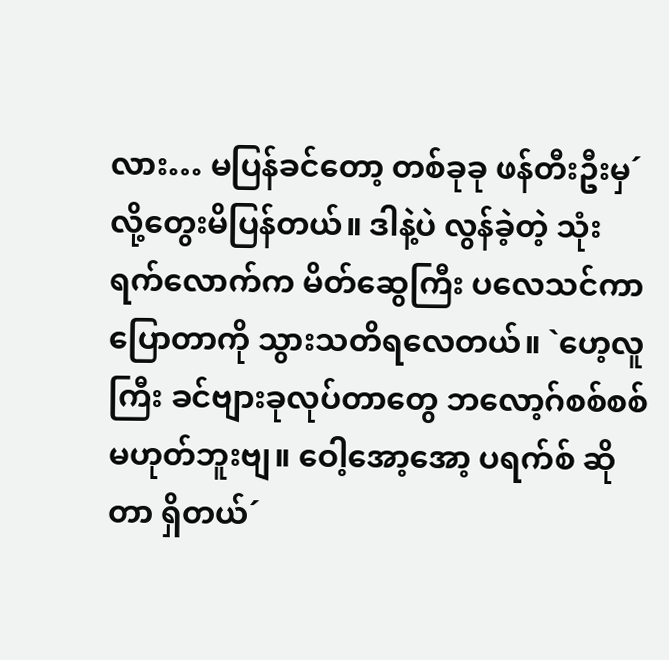လား… မပြန်ခင်တော့ တစ်ခုခု ဖန်တီးဦးမှ´ လို့တွေးမိပြန်တယ်။ ဒါနဲ့ပဲ လွန်ခဲ့တဲ့ သုံးရက်လောက်က မိတ်ဆွေကြီး ပလေသင်ကာ ပြောတာကို သွားသတိရလေတယ်။ `ဟေ့လူကြီး ခင်ဗျားခုလုပ်တာတွေ ဘလော့ဂ်စစ်စစ် မဟုတ်ဘူးဗျ။ ဝေါ့အော့အော့ ပရက်စ် ဆိုတာ ရှိတယ်´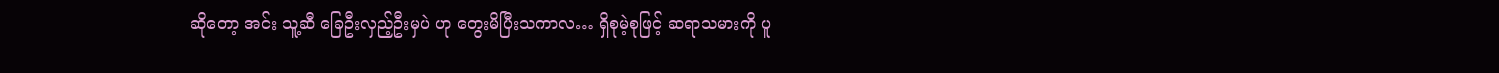ဆိုတော့ အင်း သူ့ဆီ ခြေဦးလှည့်ဦးမှပဲ ဟု တွေးမိပြီးသကာလ… ရှိစုမဲ့စုဖြင့် ဆရာသမားကို ပူ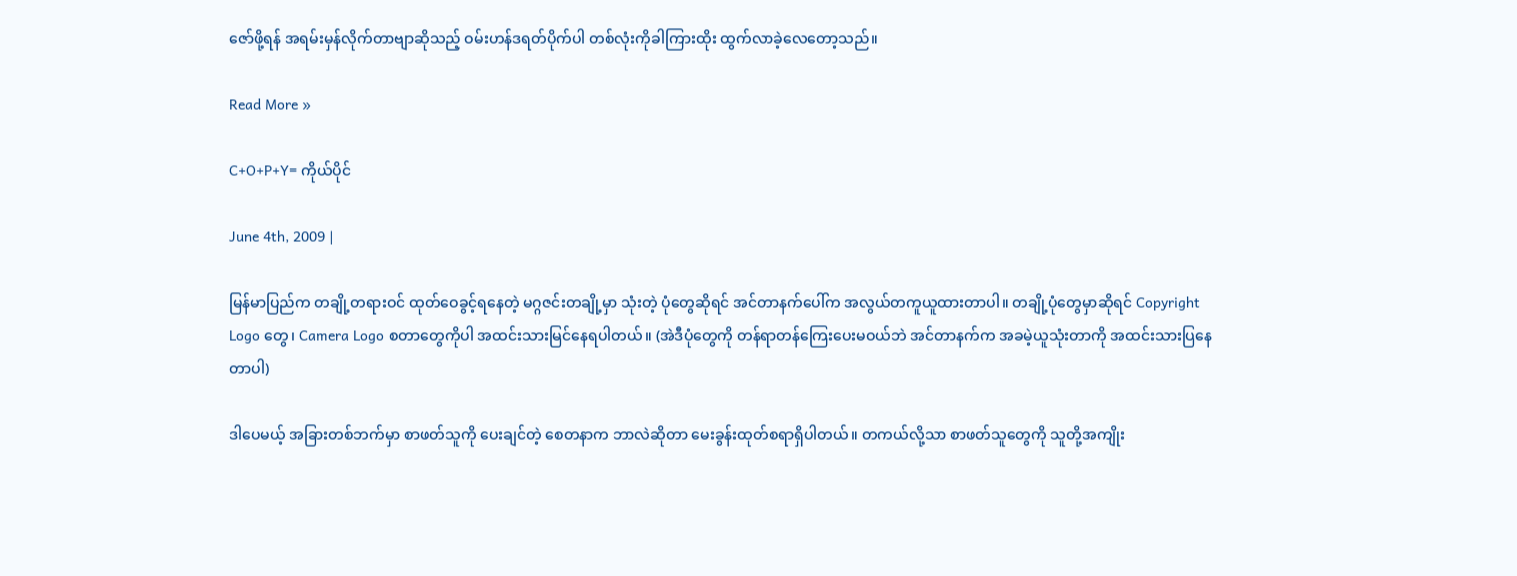ဇော်ဖို့ရန် အရမ်းမှန်လိုက်တာဗျာဆိုသည့် ဝမ်းဟန်ဒရတ်ပိုက်ပါ တစ်လုံးကိုခါကြားထိုး ထွက်လာခဲ့လေတော့သည်။

Read More »

C+O+P+Y= ကိုယ်ပိုင်

June 4th, 2009 |

မြန်မာပြည်က တချို့တရားဝင် ထုတ်ဝေခွင့်ရနေတဲ့ မဂ္ဂဇင်းတချို့မှာ သုံးတဲ့ ပုံတွေဆိုရင် အင်တာနက်ပေါ်က အလွယ်တကူယူထားတာပါ။ တချို့ပုံတွေမှာဆိုရင် Copyright Logo တွေ၊ Camera Logo စတာတွေကိုပါ အထင်းသားမြင်နေရပါတယ်။ (အဲဒီပုံတွေကို တန်ရာတန်ကြေးပေးမဝယ်ဘဲ အင်တာနက်က အခမဲ့ယူသုံးတာကို အထင်းသားပြနေတာပါ)

ဒါပေမယ့် အခြားတစ်ဘက်မှာ စာဖတ်သူကို ပေးချင်တဲ့ စေတနာက ဘာလဲဆိုတာ မေးခွန်းထုတ်စရာရှိပါတယ်။ တကယ်လို့သာ စာဖတ်သူတွေကို သူတို့အကျိုး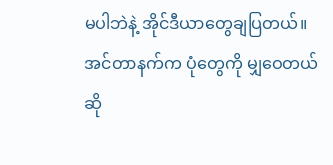မပါဘဲနဲ့ အိုင်ဒီယာတွေချပြတယ်။ အင်တာနက်က ပုံတွေကို မျှဝေတယ်ဆို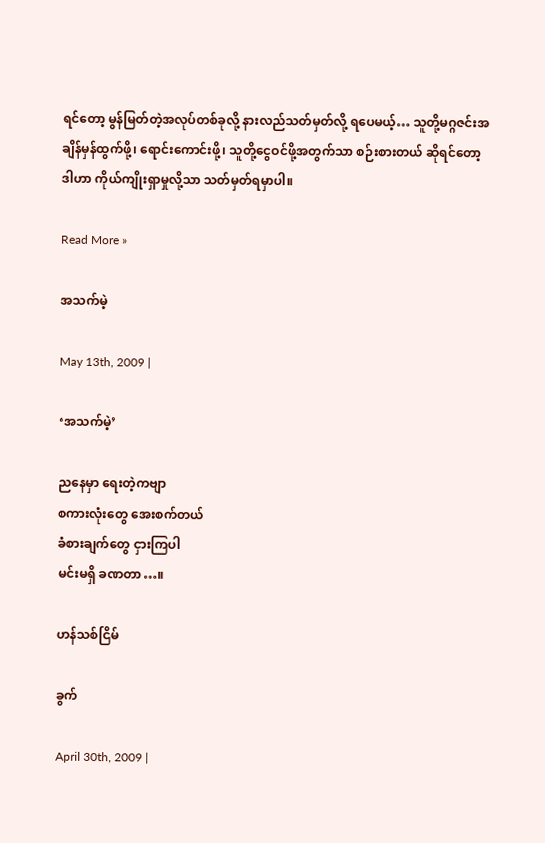ရင်တော့ မွန်မြတ်တဲ့အလုပ်တစ်ခုလို့ နားလည်သတ်မှတ်လို့ ရပေမယ့်… သူတို့မဂ္ဂဇင်းအချိန်မှန်ထွက်ဖို့၊ ရောင်းကောင်းဖို့၊ သူတို့ငွေဝင်ဖို့အတွက်သာ စဉ်းစားတယ် ဆိုရင်တော့ ဒါဟာ ကိုယ်ကျိုးရှာမှုလို့သာ သတ်မှတ်ရမှာပါ။

Read More »

အသက်မဲ့

May 13th, 2009 |

‘အသက်မဲ့’

ညနေမှာ ရေးတဲ့ကဗျာ
စကားလုံးတွေ အေးစက်တယ်
ခံစားချက်တွေ ငှားကြပါ
မင်းမရှိ ခဏတာ…။

ဟန်သစ်ငြိမ်

ခွက်

April 30th, 2009 |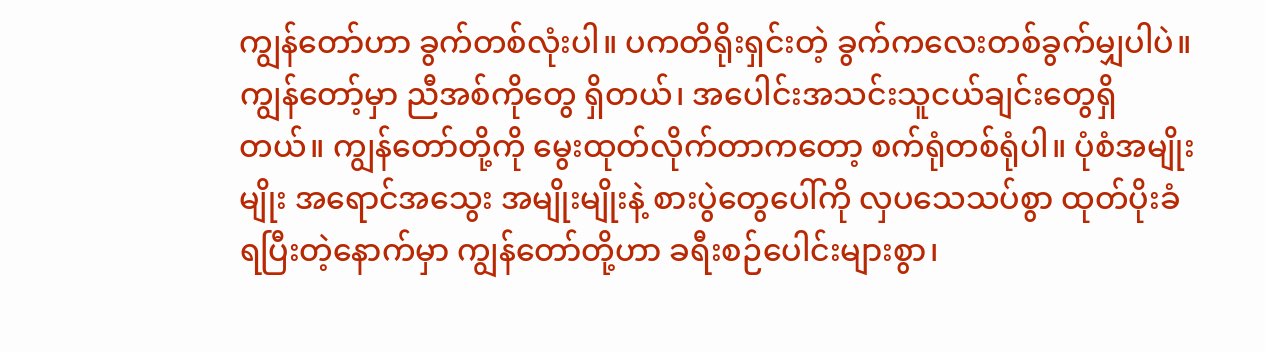ကျွန်တော်ဟာ ခွက်တစ်လုံးပါ။ ပကတိရိုးရှင်းတဲ့ ခွက်ကလေးတစ်ခွက်မျှပါပဲ။ ကျွန်တော့်မှာ ညီအစ်ကိုတွေ ရှိတယ်၊ အပေါင်းအသင်းသူငယ်ချင်းတွေရှိတယ်။ ကျွန်တော်တို့ကို မွေးထုတ်လိုက်တာကတော့ စက်ရုံတစ်ရုံပါ။ ပုံစံအမျိုးမျိုး အရောင်အသွေး အမျိုးမျိုးနဲ့ စားပွဲတွေပေါ်ကို လှပသေသပ်စွာ ထုတ်ပိုးခံရပြီးတဲ့နောက်မှာ ကျွန်တော်တို့ဟာ ခရီးစဉ်ပေါင်းများစွာ၊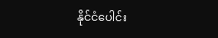နိုင်ငံပေါင်း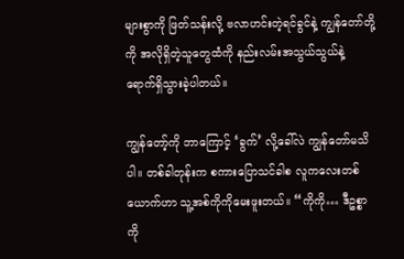များစွာကို ဖြတ်သန်းလို့ ဗလာဟင်းတဲ့ရင်ခွင်နဲ့ ကျွန်တော်တို့ကို အလိုရှိတဲ့သူတွေထံကို နည်းလမ်းအသွယ်သွယ်နဲ့ ရောက်ရှိသွားခဲ့ပါတယ်။

ကျွန်တော့်ကို ဘာကြောင့် ‘ခွက်’ လို့ခေါ်လဲ ကျွန်တော်မသိပါ။ တစ်ခါတုန်းက စကားပြောသင်ခါစ လူကလေးတစ်ယောက်ဟာ သူ့အစ်ကိုကိုမေးဖူးတယ်။ “ကိုကို… ဒီဥစ္စာကို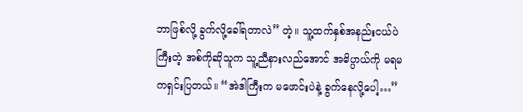ဘာဖြစ်လို့ ခွက်လို့ခေါ်ရတာလဲ” တဲ့။ သူ့ထက်နှစ်အနည်းငယ်ပဲကြီးတဲ့ အစ်ကိုဆိုသူက သူ့ညီနားလည်အောင် အဓိပ္ပာယ်ကို မရမကရှင်းပြတယ်။ “အဲဒါကြီးက မဖောင်းပဲနဲ့ ခွက်နေလို့ပေါ့…”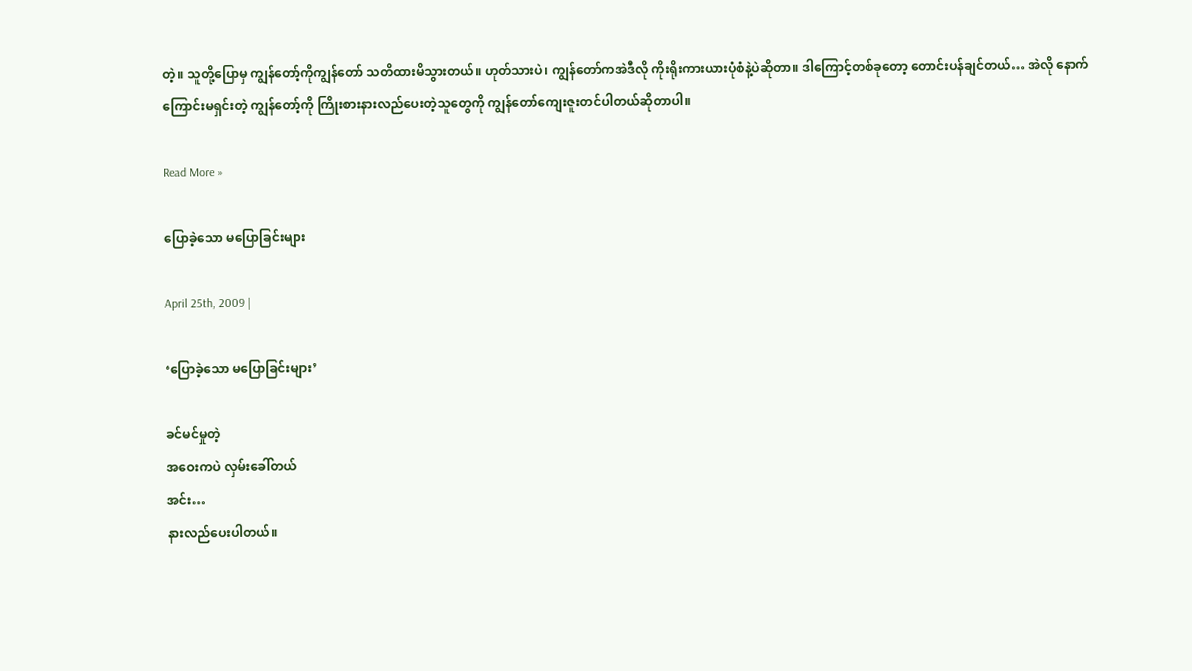တဲ့။ သူတို့ပြောမှ ကျွန်တော့်ကိုကျွန်တော် သတိထားမိသွားတယ်။ ဟုတ်သားပဲ၊ ကျွန်တော်ကအဲဒီလို ကိုးရိုးကားယားပုံစံနဲ့ပဲဆိုတာ။ ဒါကြောင့်တစ်ခုတော့ တောင်းပန်ချင်တယ်… အဲလို နောက်ကြောင်းမရှင်းတဲ့ ကျွန်တော့်ကို ကြိုးစားနားလည်ပေးတဲ့သူတွေကို ကျွန်တော်ကျေးဇူးတင်ပါတယ်ဆိုတာပါ။

Read More »

ပြောခဲ့သော မပြောခြင်းများ

April 25th, 2009 |

‘ပြောခဲ့သော မပြောခြင်းများ’

ခင်မင်မှုတဲ့
အဝေးကပဲ လှမ်းခေါ်တယ်
အင်း…
နားလည်ပေးပါတယ်။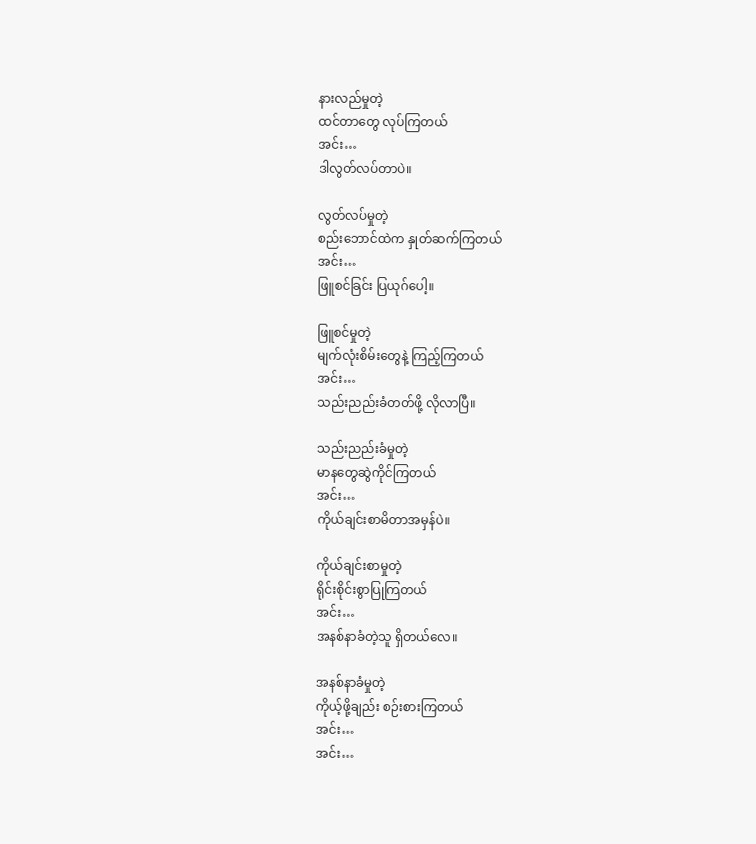နားလည်မှုတဲ့
ထင်တာတွေ လုပ်ကြတယ်
အင်း…
ဒါလွတ်လပ်တာပဲ။

လွတ်လပ်မှုတဲ့
စည်းဘောင်ထဲက နှုတ်ဆက်ကြတယ်
အင်း…
ဖြူစင်ခြင်း ပြယုဂ်ပေါ့။

ဖြူစင်မှုတဲ့
မျက်လုံးစိမ်းတွေနဲ့ ကြည့်ကြတယ်
အင်း…
သည်းညည်းခံတတ်ဖို့ လိုလာပြီ။

သည်းညည်းခံမှုတဲ့
မာနတွေဆွဲကိုင်ကြတယ်
အင်း…
ကိုယ်ချင်းစာမိတာအမှန်ပဲ။

ကိုယ်ချင်းစာမှုတဲ့
ရိုင်းစိုင်းစွာပြုကြတယ်
အင်း…
အနစ်နာခံတဲ့သူ ရှိတယ်လေ။

အနစ်နာခံမှုတဲ့
ကိုယ့်ဖို့ချည်း စဉ်းစားကြတယ်
အင်း…
အင်း…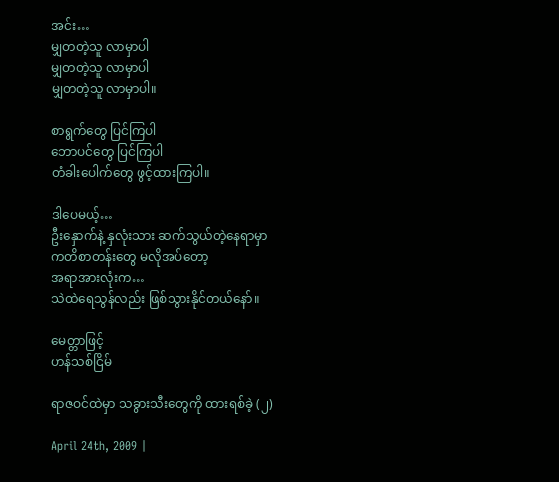အင်း…
မျှတတဲ့သူ လာမှာပါ
မျှတတဲ့သူ လာမှာပါ
မျှတတဲ့သူ လာမှာပါ။

စာရွက်တွေ ပြင်ကြပါ
ဘောပင်တွေ ပြင်ကြပါ
တံခါးပေါက်တွေ ဖွင့်ထားကြပါ။

ဒါပေမယ့်…
ဦးနှောက်နဲ့ နှလုံးသား ဆက်သွယ်တဲ့နေရာမှာ
ကတိစာတန်းတွေ မလိုအပ်တော့
အရာအားလုံးက…
သဲထဲရေသွန်လည်း ဖြစ်သွားနိုင်တယ်နော်။

မေတ္တာဖြင့်
ဟန်သစ်ငြိမ်

ရာဇဝင်ထဲမှာ သခွားသီးတွေကို ထားရစ်ခဲ့ (၂)

April 24th, 2009 |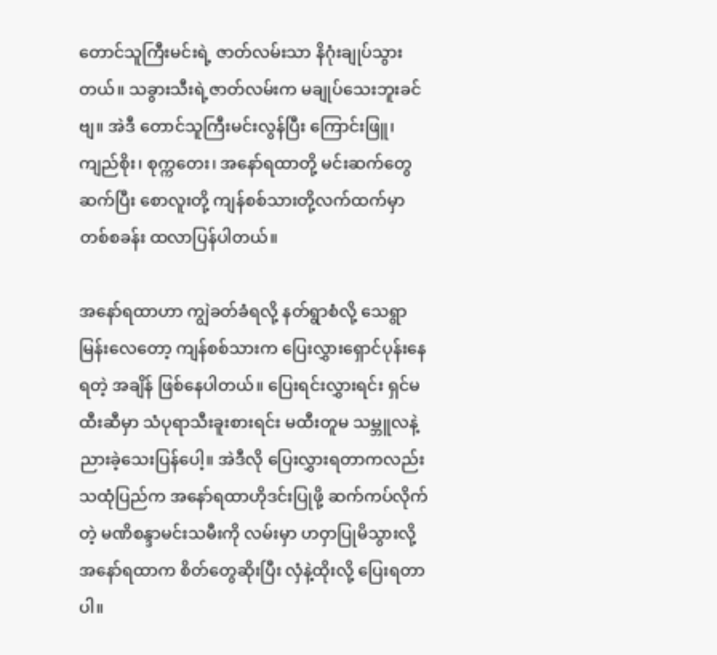တောင်သူကြီးမင်းရဲ့ ဇာတ်လမ်းသာ နိဂုံးချုပ်သွားတယ်။ သခွားသီးရဲ့ဇာတ်လမ်းက မချုပ်သေးဘူးခင်ဗျ။ အဲဒီ တောင်သူကြီးမင်းလွန်ပြီး ကြောင်းဖြူ၊ ကျည်စိုး၊ စုက္ကတေး၊ အနော်ရထာတို့ မင်းဆက်တွေဆက်ပြီး စောလူးတို့ ကျန်စစ်သားတို့လက်ထက်မှာ တစ်စခန်း ထလာပြန်ပါတယ်။

အနော်ရထာဟာ ကျွဲခတ်ခံရလို့ နတ်ရွာစံလို့ သေရွာမြန်းလေတော့ ကျန်စစ်သားက ပြေးလွှားရှောင်ပုန်းနေရတဲ့ အချိန် ဖြစ်နေပါတယ်။ ပြေးရင်းလွှားရင်း ရှင်မထီးဆီမှာ သံပုရာသီးခူးစားရင်း မထီးတူမ သမ္ဘူလနဲ့ ညားခဲ့သေးပြန်ပေါ့။ အဲဒီလို ပြေးလွှားရတာကလည်း သထုံပြည်က အနော်ရထာဟိုဒင်းပြုဖို့ ဆက်ကပ်လိုက်တဲ့ မဏိစန္ဒာမင်းသမီးကို လမ်းမှာ ဟဝှာပြုမိသွားလို့ အနော်ရထာက စိတ်တွေဆိုးပြီး လှံနဲ့ထိုးလို့ ပြေးရတာပါ။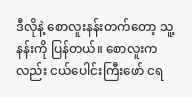ဒီလိုနဲ့ စောလူးနန်းတက်တော့ သူ့နန်းကို ပြန်တယ်။ စောလူးကလည်း ငယ်ပေါင်းကြီးဖော် ငရ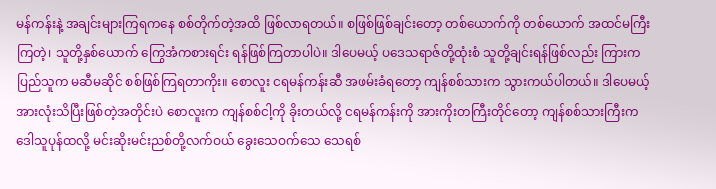မန်ကန်းနဲ့ အချင်းများကြရကနေ စစ်တိုက်တဲ့အထိ ဖြစ်လာရတယ်။ စဖြစ်ဖြစ်ချင်းတော့ တစ်ယောက်ကို တစ်ယောက် အထင်မကြီးကြတဲ့၊ သူတို့နှစ်ယောက် ကြွေအံကစားရင်း ရန်ဖြစ်ကြတာပါပဲ။ ဒါပေမယ့် ပဒေသရာဇ်တို့ထုံးစံ သူတို့ချင်းရန်ဖြစ်လည်း ကြားကပြည်သူက မဆီမဆိုင် စစ်ဖြစ်ကြရတာကိုး။ စောလူး ငရမန်ကန်းဆီ အဖမ်းခံရတော့ ကျန်စစ်သားက သွားကယ်ပါတယ်။ ဒါပေမယ့် အားလုံးသိပြီးဖြစ်တဲ့အတိုင်းပဲ စောလူးက ကျန်စစ်ငါ့ကို ခိုးတယ်လို့ ငရမန်ကန်းကို အားကိုးတကြီးတိုင်တော့ ကျန်စစ်သားကြီးက ဒေါသူပုန်ထလို့ မင်းဆိုးမင်းညစ်တို့လက်ဝယ် ခွေးသေဝက်သေ သေရစ်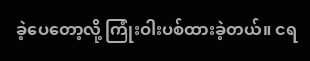ခဲ့ပေတော့လို့ ကြုံးဝါးပစ်ထားခဲ့တယ်။ ငရ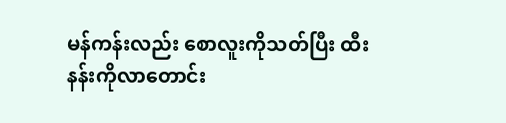မန်ကန်းလည်း စောလူးကိုသတ်ပြီး ထီးနန်းကိုလာတောင်း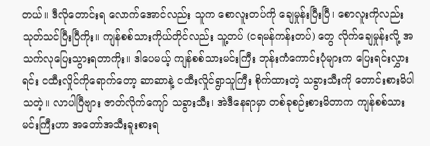တယ်။ ဒီလိုတောင်းရ လောက်အောင်လည်း သူက စောလူးတပ်ကို ချေမှုန်းပြီးပြီ၊ စောလူးကိုလည်း သုတ်သင်ပြီးပြီကိုး။ ကျန်စစ်သားကိုယ်တိုင်လည်း သူ့တပ် (ငရမန်ကန်းတပ်) တွေ လိုက်ချေမှုန်းလို့ အသက်လုပြေးသွားရတာကိုး။ ဒါပေမယ့် ကျန်စစ်သားမင်းကြီး ဘုန်းကံကောင်းပုံများက ပြေးရင်းလွှားရင်း ငထီးလှိုင်ကိုရောက်တော့ ဆာဆာနဲ့ ငထီးလှိုင်ရွာသူကြီး စိုက်ထားတဲ့ သခွားသီးကို တောင်းစားမိပါသတဲ့။ လာပါပြီဗျား ဇာတ်လိုက်ကျော် သခွားသီး၊ အဲဒီနေရာမှာ တစ်ခုစဉ်းစားမိတာက ကျန်စစ်သားမင်းကြီးဟာ အတော်အသီးခူးစားရ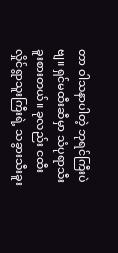တာ ဝါသနာပါတဲ့ ဘုရင်ကြီးပဲဗျ။ ရှင်မထီးဆီမှာ သံပုရာသီးခူးစားတယ်။ ခုလည်း ငထီးလှိုင်ရွာသူးကြီးရဲ့ သခွားသီးခူး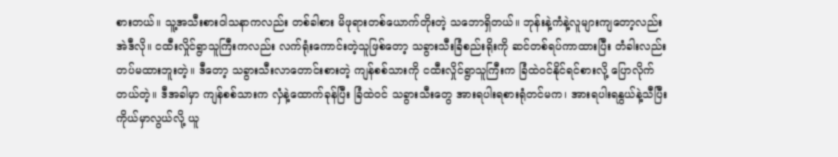စားတယ်။ သူ့အသီးစားဝါသနာကလည်း တစ်ခါစား မိဖုရားတစ်ယောက်တိုးတဲ့ သဘောရှိတယ်။ ဘုန်းနဲ့ကံနဲ့လူများကျတော့လည်း အဲဒီလို။ ငထီးလှိုင်ရွာသူကြီးကလည်း လက်ရုံးကောင်းတဲ့သူဖြစ်တော့ သခွားသီးခြံစည်းရိုးကို ဆင်တစ်ရပ်ကာထားပြီး တံခါးလည်း တပ်မထားဘူးတဲ့။ ဒီတော့ သခွားသီးလာတောင်းစားတဲ့ ကျန်စစ်သားကို ငထီးလှိုင်ရွာသူကြီးက ခြံထဲဝင်နိုင်ရင်စားလို့ ပြောလိုက်တယ်တဲ့။ ဒီအခါမှာ ကျန်စစ်သားက လှံနဲ့ထောက်ခုန်ပြီး ခြံထဲဝင် သခွားသီးတွေ အားရပါးရစားရုံတင်မက၊ အားရပါးရနွယ်နဲ့သီပြီး ကိုယ်မှာလွယ်လို့ ယူ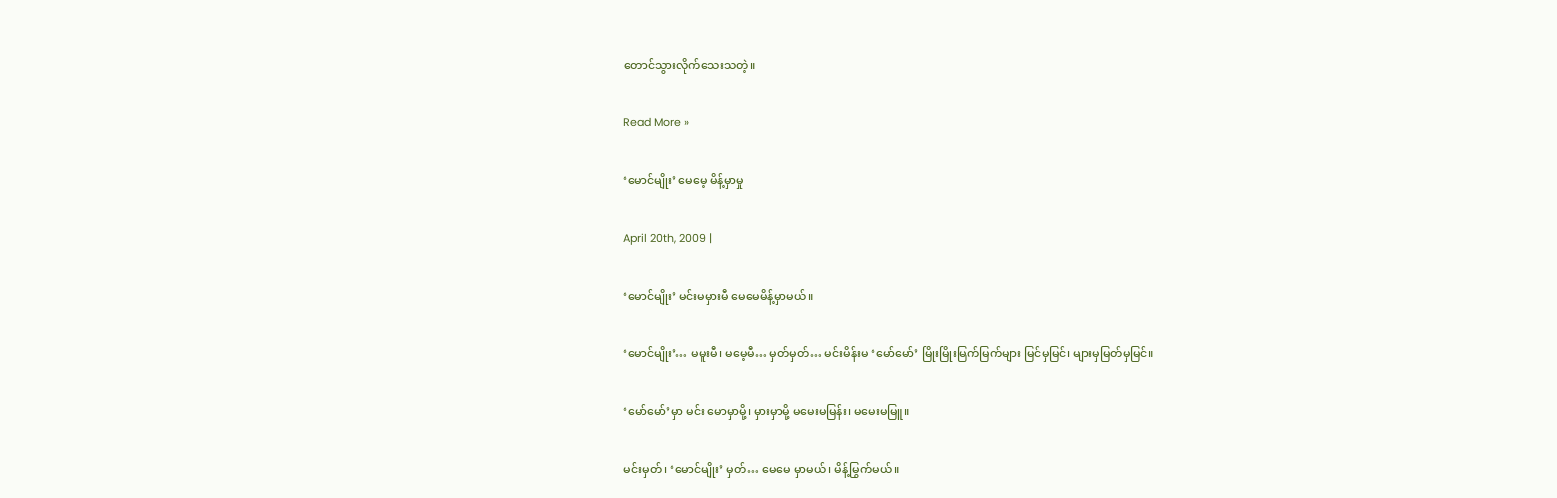တောင်သွားလိုက်သေးသတဲ့။

Read More »

‘မောင်မျိုး’ မေမေ့ မိန့်မှာမှု

April 20th, 2009 |

‘မောင်မျိုး’ မင်းမမှားမီ မေမေမိန့်မှာမယ်။

‘မောင်မျိုး’… မမူးမီ၊ မမေ့မီ… မှတ်မှတ်… မင်းမိန်းမ ‘မော်မော်’ မြိုးမြိုးမြက်မြက်များ မြင်မှမြင်၊ များမှမြတ်မှမြင်။

‘မော်မော်’မှာ မင်း မောမှာမို့၊ မှားမှာမို့ မမေးမမြန်း၊ မမေးမမြူ။

မင်းမှတ်၊ ‘မောင်မျိုး’ မှတ်… မေမေ မှာမယ်၊ မိန့်မြွက်မယ်။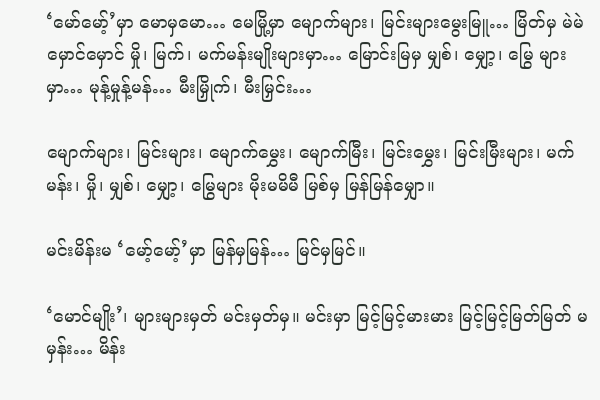‘မော်မော့်’မှာ မောမှမော… မေမြို့မှာ မျောက်များ၊ မြင်းများမွေးမြူ… မြိတ်မှ မဲမဲမှောင်မှောင် မှို၊ မြက်၊ မက်မန်းမျိုးများမှာ… မြောင်းမြမှ မျှစ်၊ မျှော့၊ မြွေ များမှာ… မုန့်မှုန့်မန်… မီးမြှိုက်၊ မီးမြှင်း…

မျောက်များ၊ မြင်းများ၊ မျောက်မွှေး၊ မျောက်မြီး၊ မြင်းမွှေး၊ မြင်းမြီးများ၊ မက်မန်း၊ မှို၊ မျှစ်၊ မျှော့၊ မြွေများ မိုးမမိမီ မြစ်မှ မြန်မြန်မျှော။

မင်းမိန်းမ ‘မော့်မော့်’မှာ မြန်မှမြန်… မြင်မှမြင်။

‘မောင်မျိုး’၊ များများမှတ် မင်းမှတ်မှ။ မင်းမှာ မြင့်မြင့်မားမား မြင့်မြင့်မြတ်မြတ် မမှန်း… မိန်း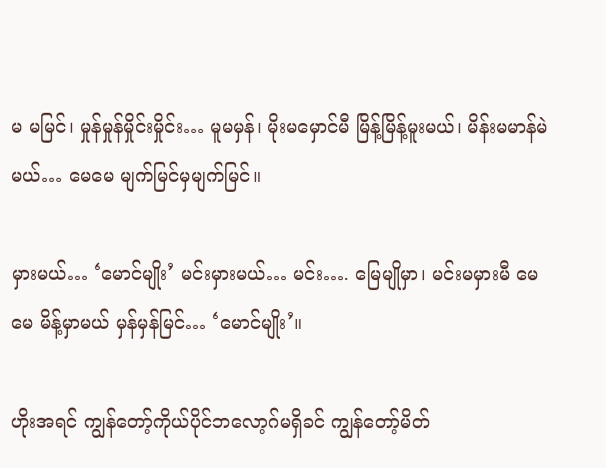မ မမြင်၊ မှုန်မှုန်မှိုင်းမှိုင်း… မူမမှန်၊ မိုးမမှောင်မီ မြိန့်မြိန့်မူးမယ်၊ မိန်းမမာန်မဲမယ်… မေမေ မျက်မြင်မှမျက်မြင်။

မှားမယ်… ‘မောင်မျိုး’ မင်းမှားမယ်… မင်း…. မြေမျိုမှာ၊ မင်းမမှားမီ မေမေ မိန့်မှာမယ် မှန်မှန်မြင်… ‘မောင်မျိုး’။

ဟိုးအရင် ကျွန်တော့်ကိုယ်ပိုင်ဘလော့ဂ်မရှိခင် ကျွန်တော့်မိတ်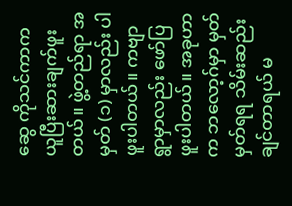ဆွေ ကိုသင်ကာက ယူပြီးဆားချက်ဖူးတယ်။ ဖွဲ့တည်ရာ အမှတ် (၁) မှာလည်း ပါဖူးပါတယ်။ ကဗျာရွာမှာလည်း ဖော်ပြဖူးပါတယ်။ အခုဟာက ဘလော့ဂ်မှာ မှတ်မှတ်ရရ သိမ်းဆည်းချင်တာရယ် မ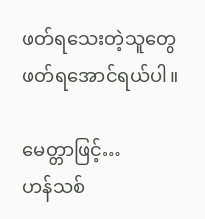ဖတ်ရသေးတဲ့သူတွေ ဖတ်ရအောင်ရယ်ပါ။

မေတ္တာဖြင့်…
ဟန်သစ်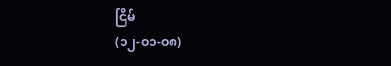ငြိမ်
(၁၂-ဝ၁-ဝ၈)